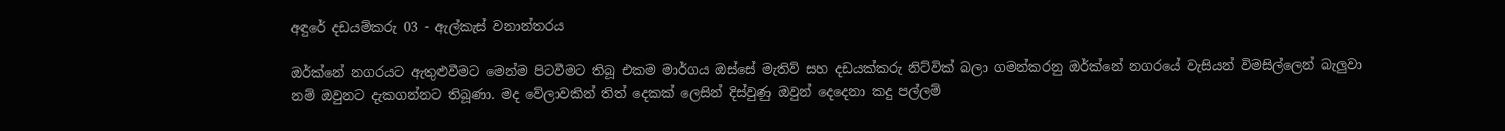අඳුරේ දඩයම්කරු 03 - ඇල්කැස් වනාන්තරය

ඔර්ක්නේ නගරයට ඇතුළුවීමට මෙන්ම පිටවීමට තිබූ එකම මාර්ගය ඔස්සේ මැතිව් සහ දඩයක්කරු නිට්වික් බලා ගමන්කරනු ඔර්ක්නේ නගරයේ වැසියන් විමසිල්ලෙන් බැලුවා නම් ඔවුනට දැකගන්නට තිබූණා. මද වේලාවකින් තිත් දෙකක් ලෙසින් දිස්වුණු ඔවුන් දෙදෙනා කදු පල්ලම්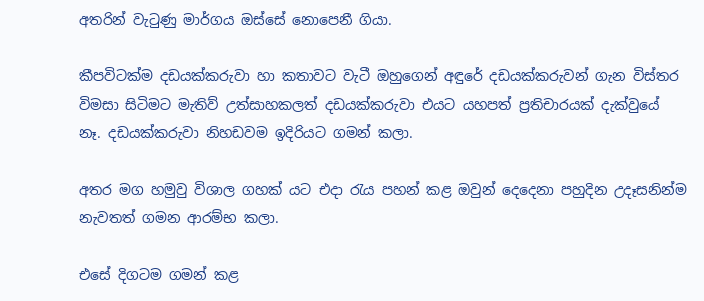අතරින් වැටුණු මාර්ගය ඔස්සේ නොපෙනී ගියා.

කීපවිටක්ම දඩයක්කරුවා හා කතාවට වැටී ඔහුගෙන් අඳුරේ දඩයක්කරුවන් ගැන විස්තර විමසා සිටිමට මැතිව් උත්සාහකලත් දඩයක්කරුවා එයට යහපත් ප්‍රතිචාරයක් දැක්වුයේ නෑ. දඩයක්කරුවා නිහඩවම ඉදිරියට ගමන් කලා.

අතර මග හමුවු විශාල ගහක් යට එදා රැය පහන් කළ ඔවුන් දෙදෙනා පහුදින උදෑසනින්ම නැවතත් ගමන ආරම්භ කලා.

එසේ දිගටම ගමන් කළ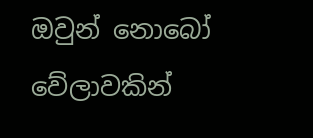ඔවුන් නොබෝ වේලාවකින්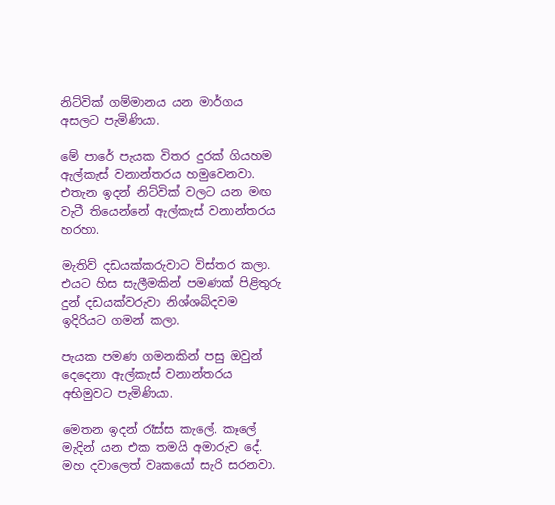නිට්වික් ගම්මානය යන මාර්ගය අසලට පැමිණියා.

මේ පාරේ පැයක විතර දුරක් ගියහම ඇල්කැස් වනාන්තරය හමුවෙනවා. එතැන ඉදන් නිට්වික් වලට යන මඟ වැටී තියෙන්නේ ඇල්කැස් වනාන්තරය හරහා.

මැතිව් දඩයක්කරුවාට විස්තර කලා. එයට හිස සැලීමකින් පමණක් පිළිතුරු දුන් දඩයක්වරුවා නිශ්ශබ්දවම ඉදිරියට ගමන් කලා.

පැයක පමණ ගමනකින් පසු ඔවුන් දෙදෙනා ඇල්කැස් වනාන්තරය අභිමුවට පැමිණියා.

මෙතන ඉදන් රෑස්ස කැලේ. කෑලේ මැදින් යන එක තමයි අමාරුව දේ. මහ දවාලෙත් වෘකයෝ සැරි සරනවා.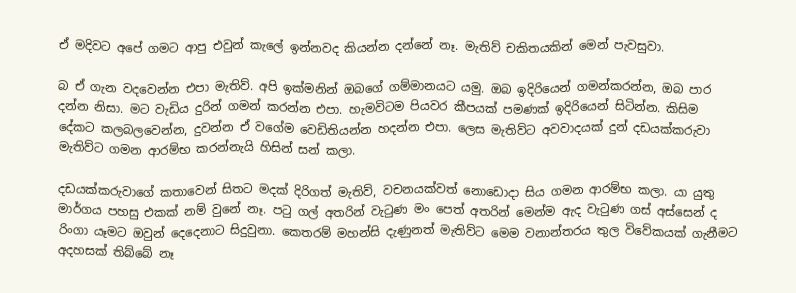ඒ මදිවට අපේ ගමට ආපු එවුන් කැලේ ඉන්නවද කියන්න දන්නේ නෑ. මැතිව් චකිතයකින් මෙන් පැවසුවා.

බ ඒ ගැන වදවෙන්න එපා මැතිව්. අපි ඉක්මනින් ඔබගේ ගම්මානයට යමු. ඔබ ඉදිරියෙන් ගමන්කරන්න, ඔබ පාර දන්න නිසා. මට වැඩිය දුරින් ගමන් කරන්න එපා. හැමවිටම පියවර කීපයක් පමණක් ඉදිරියෙන් සිටින්න. කිසිම දේකට කලබලවෙන්න, දුවන්න ඒ වගේම වෙඩිතියන්න හදන්න එපා. ලෙස මැතිව්ට අවවාදයක් දුන් දඩයක්කරුවා මැතිව්ට ගමන ආරම්භ කරන්නැයි හිසින් සන් කලා.

දඩයක්කරුවාගේ කතාවෙන් සිතට මදක් දිරිගත් මැතිව්, වචනයක්වත් නොඩොදා සිය ගමන ආරම්භ කලා. යා යුතු මාර්ගය පහසු එකක් නම් වුනේ නෑ. පටු ගල් අතරින් වැටුණ මං පෙත් අතරින් මෙන්ම ඇද වැටුණ ගස් අස්සෙන් ද රිංගා යෑමට ඔවුන් දෙදෙනාට සිදුවුනා. කෙතරම් මහන්සි දැණුනත් මැතිව්ට මෙම වනාන්තරය තුල විවේකයක් ගැනීමට අදහසක් තිබ්බේ නෑ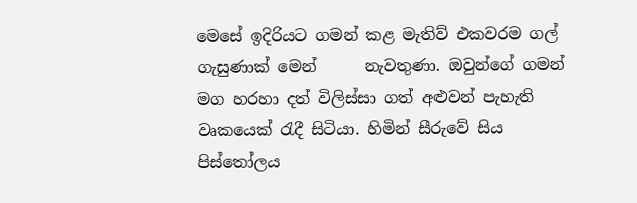මෙසේ ඉදිරියට ගමන් කළ මැතිව් එකවරම ගල් ගැසුණාක් මෙන්      නැවතුණා. ඔවුන්ගේ ගමන් මග හරහා දත් විලිස්සා ගත් අළුවන් පැහැති      වෘකයෙක් රැදී සිටියා. හිමින් සීරුවේ සිය පිස්තෝලය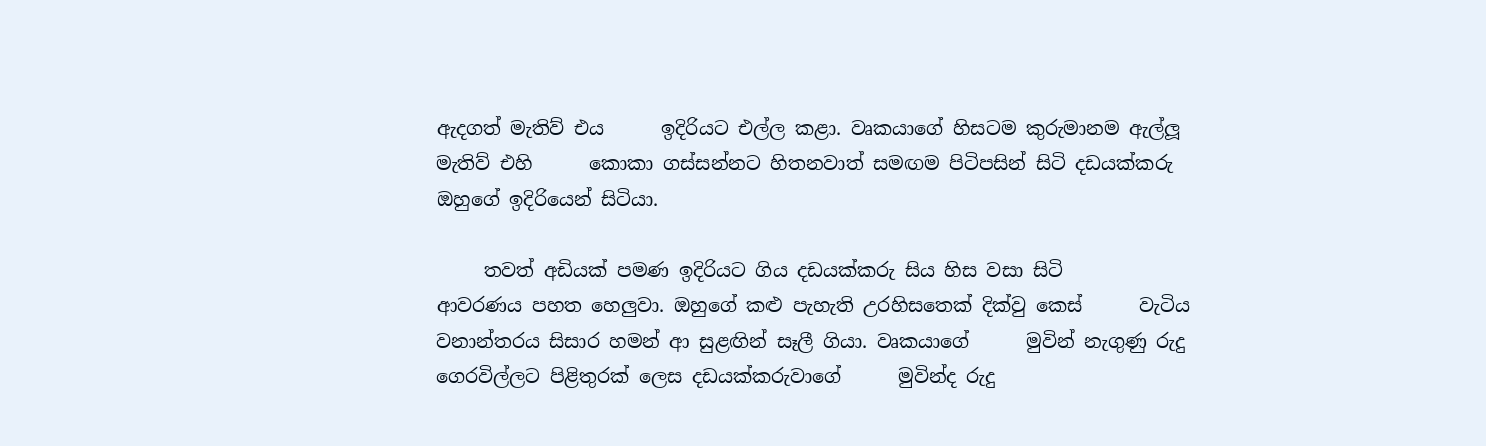ඇදගත් මැතිව් එය      ඉදිරියට එල්ල කළා. වෘකයාගේ හිසටම කුරුමානම ඇල්ලූ මැතිව් එහි      කොකා ගස්සන්නට හිතනවාත් සමඟම පිටිපසින් සිටි දඩයක්කරු      ඔහුගේ ඉදිරියෙන් සිටියා.

     තවත් අඩියක් පමණ ඉදිරියට ගිය දඩයක්කරු සිය හිස වසා සිටි      ආවරණය පහත හෙලුවා. ඔහුගේ කළු පැහැති උරහිසතෙක් දික්වු කෙස්      වැටිය වනාන්තරය සිසාර හමන් ආ සුළඟින් සෑලී ගියා. වෘකයාගේ      මුවින් නැගුණු රුදු ගෙරවිල්ලට පිළිතුරක් ලෙස දඩයක්කරුවාගේ      මුවින්ද රුදු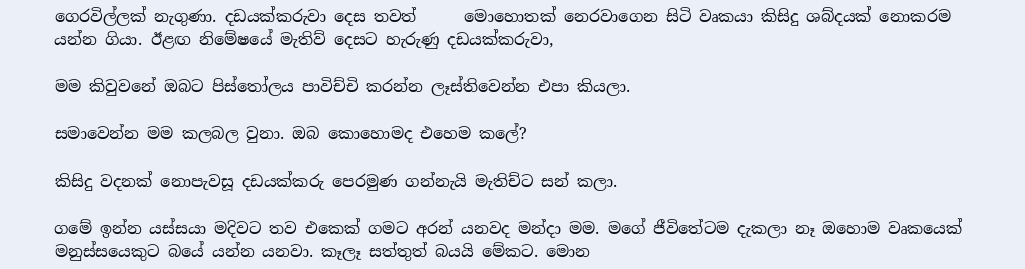ගෙරවිල්ලක් නැගුණා. දඩයක්කරුවා දෙස තවත්      මොහොතක් නෙරවාගෙන සිටි වෘකයා කිසිදු ශබ්දයක් නොකරම      යන්න ගියා. ඊළඟ නිමේෂයේ මැතිව් දෙසට හැරුණු දඩයක්කරුවා,

මම කිවුවනේ ඔබට පිස්තෝලය පාවිච්චි කරන්න ලෑස්තිවෙන්න එපා කියලා.

සමාවෙන්න මම කලබල වුනා. ඔබ කොහොමද එහෙම කලේ?

කිසිදු වදනක් නොපැවසූ දඩයක්කරු පෙරමුණ ගන්නැයි මැතිච්ට සන් කලා.

ගමේ ඉන්න යස්සයා මදිවට තව එකෙක් ගමට අරන් යනවද මන්දා මම. මගේ ජීවිතේටම දැකලා නෑ ඔහොම වෘකයෙක් මනුස්සයෙකුට බයේ යන්න යනවා. කෑලෑ සත්තුත් බයයි මේකට. මොන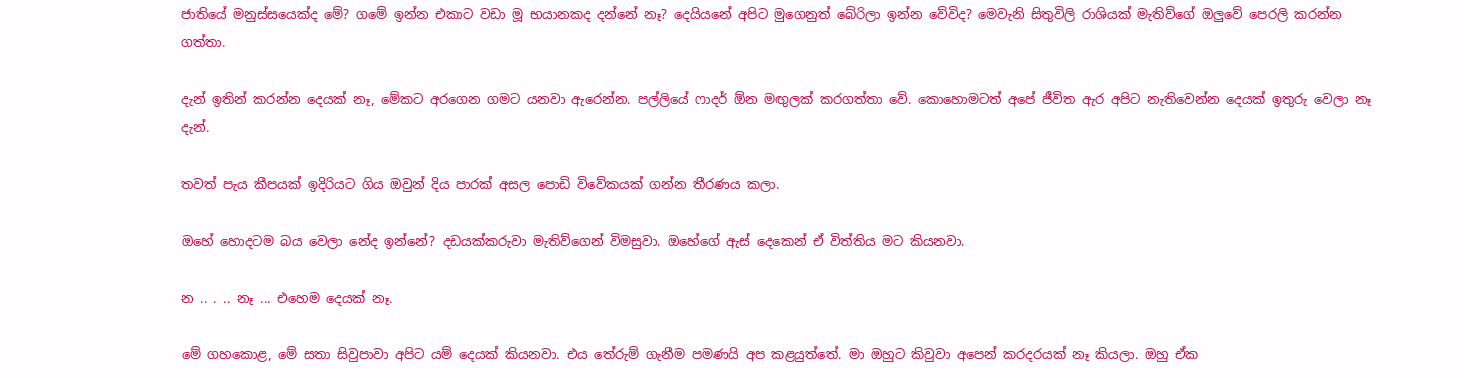ජාතියේ මනුස්සයෙක්ද මේ? ගමේ ඉන්න එකාට වඩා මූ භයානකද දන්නේ නෑ? දෙයියනේ අපිට මුගෙනුත් බේරිලා ඉන්න වේවිද? මෙවැනි සිතුවිලි රාශියක් මැතිව්ගේ ඔලුවේ පෙරලි කරන්න ගත්තා.

දැන් ඉතින් කරන්න දෙයක් නෑ, මේකට අරගෙන ගමට යනවා ඇරෙන්න. පල්ලියේ ෆාදර් ඕන මඟුලක් කරගත්තා වේ. කොහොමටත් අපේ ජීවිත ඇර අපිට නැතිවෙන්න දෙයක් ඉතුරු වෙලා නෑ දැන්.

තවත් පැය කීපයක් ඉදිරියට ගිය ඔවුන් දිය පාරක් අසල පොඩි විවේකයක් ගන්න තීරණය කලා.

ඔහේ හොදටම බය වෙලා නේද ඉන්නේ? දඩයක්කරුවා මැතිව්ගෙන් විමසුවා. ඔහේගේ ඇස් දෙකෙන් ඒ විත්තිය මට කියනවා.

න .. . .. නෑ ... එහෙම දෙයක් නෑ.

මේ ගහකොළ, මේ සතා සිවුපාවා අපිට යම් දෙයක් කියනවා. එය තේරුම් ගැනීම පමණයි අප කළයුත්තේ. මා ඔහුට කිවුවා අපෙන් කරදරයක් නෑ කියලා. ඔහු ඒක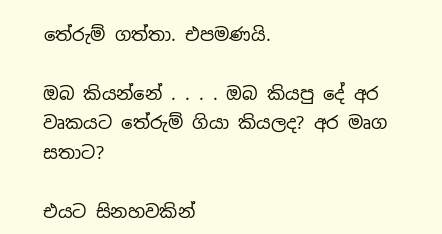තේරුම් ගත්තා. එපමණයි.

ඔබ කියන්නේ . . . . ඔබ කියපු දේ අර වෘකයට තේරුම් ගියා කියලද? අර මෘග සතාට?

එයට සිනහවකින්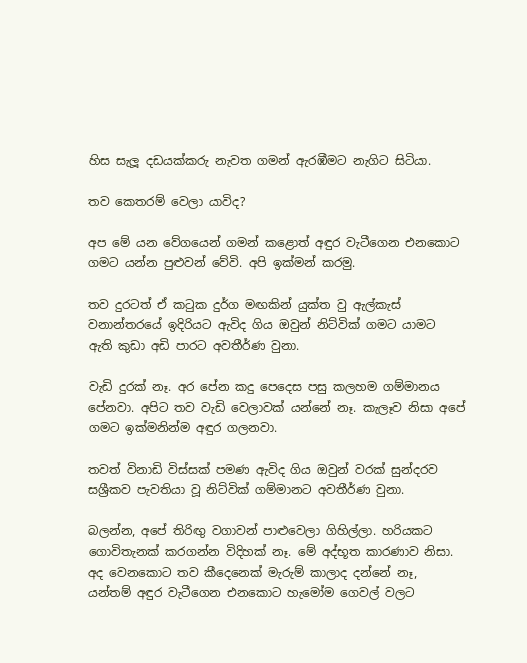හිස සැලූ දඩයක්කරු නැවත ගමන් ඇරඹීමට නැගිට සිටියා.

තව කෙතරම් වෙලා යාවිද?

අප මේ යන වේගයෙන් ගමන් කළොත් අඳුර වැටීගෙන එනකොට ගමට යන්න පුළුවන් වේවි. අපි ඉක්මන් කරමු.

තව දුරටත් ඒ කටුක දුර්ග මඟකින් යුක්ත වු ඇල්කැස් වනාන්තරයේ ඉදිරියට ඇවිද ගිය ඔවුන් නිට්වික් ගමට යාමට ඇති කුඩා අඩි පාරට අවතීර්ණ වුනා.

වැඩි දුරක් නෑ. අර පේන කදු පෙදෙස පසු කලහම ගම්මානය පේනවා. අපිට තව වැඩි වෙලාවක් යන්නේ නෑ. කැලෑව නිසා අපේ ගමට ඉක්මනින්ම අඳුර ගලනවා.

තවත් විනාඩි විස්සක් පමණ ඇවිද ගිය ඔවුන් වරක් සුන්දරව සශ්‍රීකව පැවතියා වූ නිට්වික් ගම්මානට අවතීර්ණ වුනා.

බලන්න, අපේ තිරිඟු වගාවන් පාළුවෙලා ගිහිල්ලා. හරියකට ගොවිතැනක් කරගන්න විදිහක් නෑ. මේ අද්භූත කාරණාව නිසා. අද වෙනකොට තව කීදෙනෙක් මැරුම් කාලාද දන්නේ නෑ, යන්තම් අඳුර වැටීගෙන එනකොට හැමෝම ගෙවල් වලට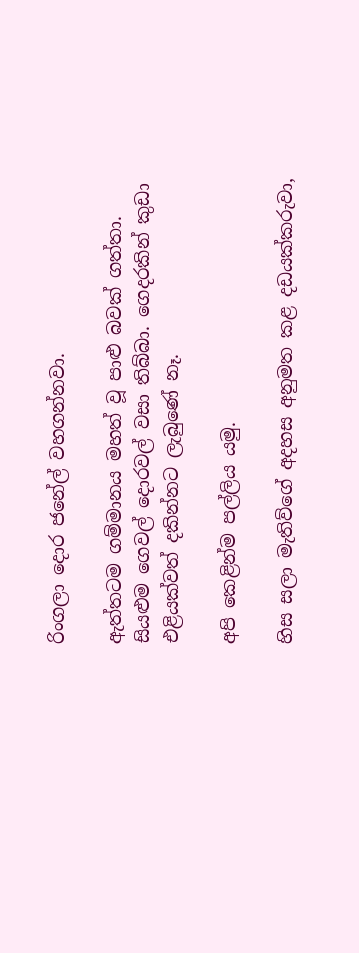රිංගලා දොර ජනේල් වහගන්නවා.

ඇත්තටම ගම්මානය මහත් වූ පාළු බවක් ගත්තා. සියළුම ගෙවල් දොරවල් වසා තිබ්බා. ගෙදරකින් කුඩා එළියක්වත් දකින්නට ලැබුණේ නෑ.

අපි කෙළින්ම පල්ලිය යමු.

හිස සලා මැතිව්ගේ අදහස අනුමත කළ දඩයක්කරුවා,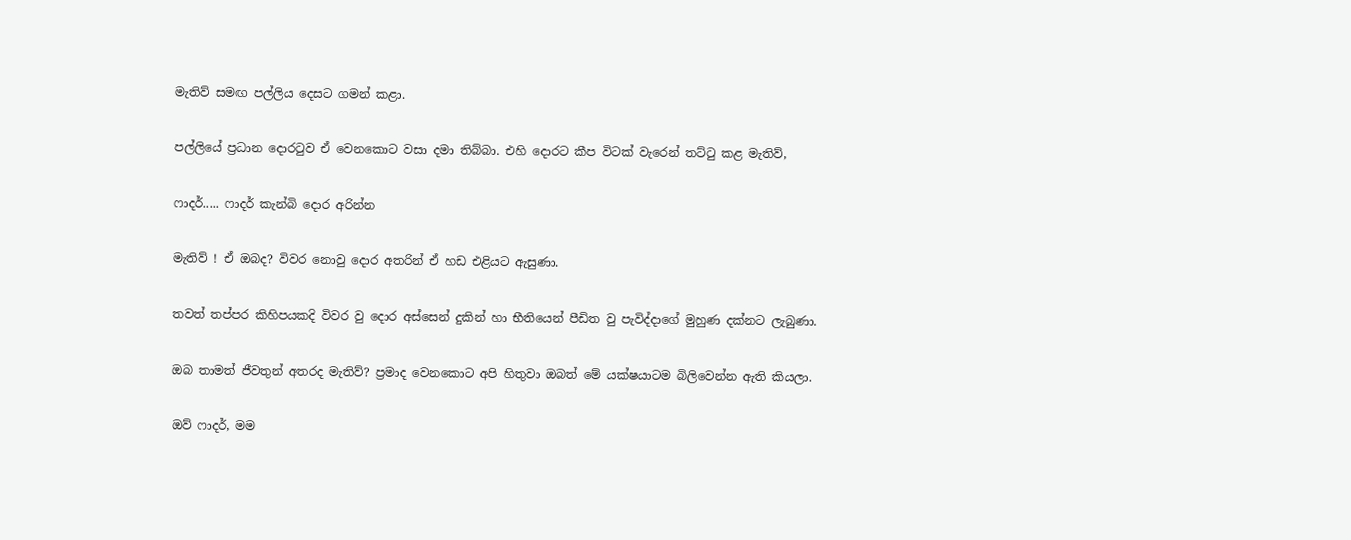මැතිව් සමඟ පල්ලිය දෙසට ගමන් කළා.

පල්ලියේ ප්‍රධාන දොරටුව ඒ වෙනකොට වසා දමා තිබ්බා. එහි දොරට කීප විටක් වැරෙන් තට්ටු කළ මැතිව්,

ෆාදර්..... ෆාදර් කැන්බි දොර අරින්න

මැතිව් ! ඒ ඔබද? විවර නොවු දොර අතරින් ඒ හඩ එළියට ඇසුණා.

තවත් තප්පර කිහිපයකදි විවර වු දොර අස්සෙන් දුකින් හා භීතියෙන් පීඩිත වු පැවිද්දාගේ මුහුණ දක්නට ලැබුණා.

ඔබ තාමත් ජීවතුන් අතරද මැතිව්? ප්‍රමාද වෙනකොට අපි හිතුවා ඔබත් මේ යක්ෂයාටම බිලිවෙන්න ඇති කියලා.

ඔව් ෆාදර්, මම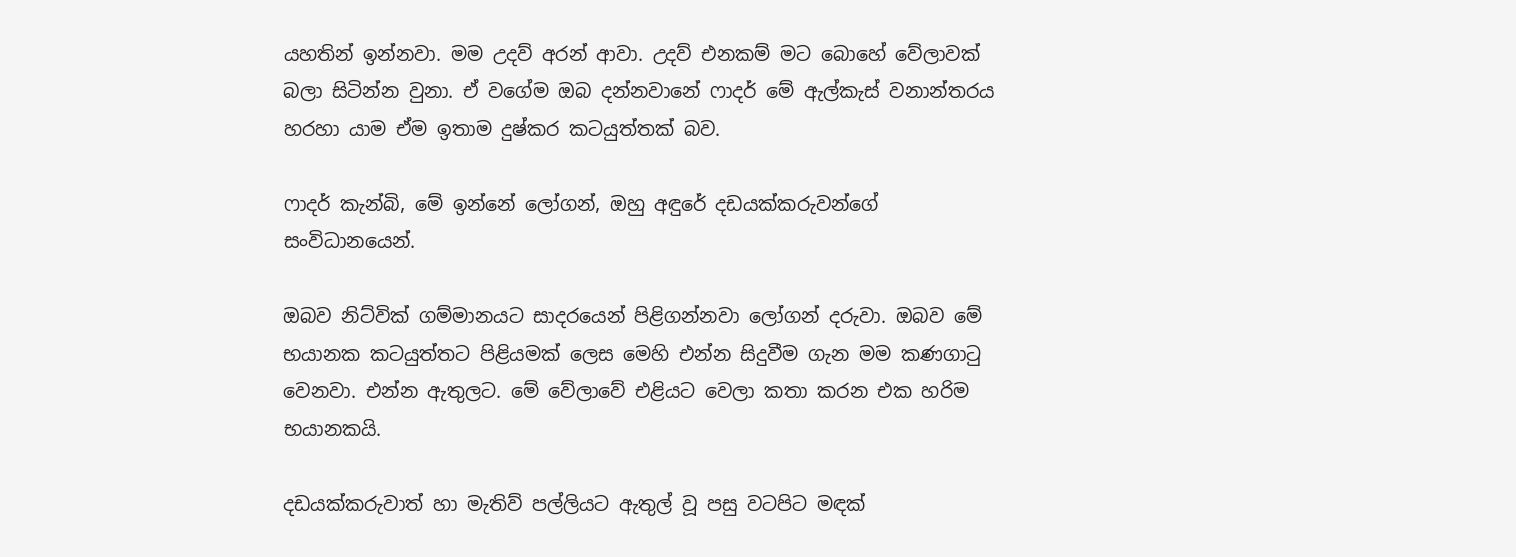යහතින් ඉන්නවා. මම උදව් අරන් ආවා. උදව් එනකම් මට බොහේ වේලාවක් බලා සිටින්න වුනා. ඒ වගේම ඔබ දන්නවානේ ෆාදර් මේ ඇල්කැස් වනාන්තරය හරහා යාම ඒම ඉතාම දුෂ්කර කටයුත්තක් බව.

ෆාදර් කැන්බි, මේ ඉන්නේ ලෝගන්, ඔහු අඳුරේ දඩයක්කරුවන්ගේ සංවිධානයෙන්.

ඔබව නිට්වික් ගම්මානයට සාදරයෙන් පිළිගන්නවා ලෝගන් දරුවා. ඔබව මේ භයානක කටයුත්තට පිළියමක් ලෙස මෙහි එන්න සිදුවීම ගැන මම කණගාටු වෙනවා. එන්න ඇතුලට. මේ වේලාවේ එළියට වෙලා කතා කරන එක හරිම භයානකයි.

දඩයක්කරුවාත් හා මැතිව් පල්ලියට ඇතුල් වූ පසු වටපිට මඳක්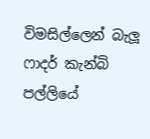විමසිල්ලෙන් බැලූ ෆාදර් කැන්බි පල්ලියේ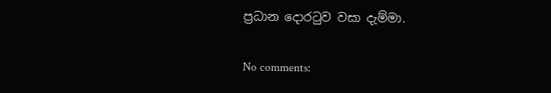ප්‍රධාන දොරටුව වසා දැම්මා.

No comments: